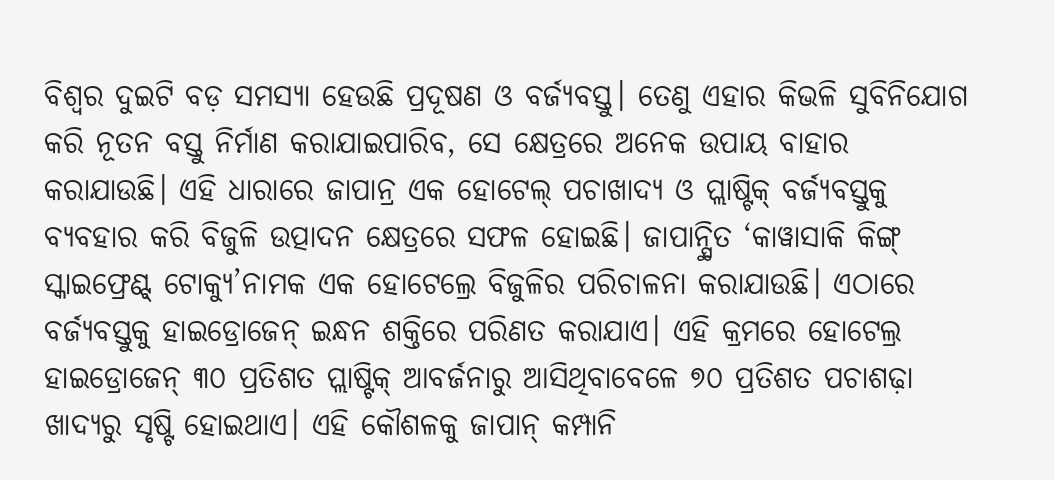ବିଶ୍ବର ଦୁଇଟି ବଡ଼ ସମସ୍ୟା ହେଉଛି ପ୍ରଦୂଷଣ ଓ ବର୍ଜ୍ୟବସ୍ତୁ। ତେଣୁ ଏହାର କିଭଳି ସୁବିନିଯୋଗ କରି ନୂତନ ବସ୍ତୁ ନିର୍ମାଣ କରାଯାଇପାରିବ, ସେ କ୍ଷେତ୍ରରେ ଅନେକ ଉପାୟ ବାହାର କରାଯାଉଛି। ଏହି ଧାରାରେ ଜାପାନ୍ର ଏକ ହୋଟେଲ୍ ପଚାଖାଦ୍ୟ ଓ ପ୍ଲାଷ୍ଟିକ୍ ବର୍ଜ୍ୟବସ୍ତୁକୁ ବ୍ୟବହାର କରି ବିଜୁଳି ଉତ୍ପାଦନ କ୍ଷେତ୍ରରେ ସଫଳ ହୋଇଛି। ଜାପାନ୍ସ୍ଥିତ ‘କାୱାସାକି କିଙ୍ଗ୍ ସ୍କାଇଫ୍ରେଣ୍ଟ୍ ଟୋକ୍ୟୁ’ନାମକ ଏକ ହୋଟେଲ୍ରେ ବିଜୁଳିର ପରିଚାଳନା କରାଯାଉଛି। ଏଠାରେ ବର୍ଜ୍ୟବସ୍ତୁକୁ ହାଇଡ୍ରୋଜେନ୍ ଇନ୍ଧନ ଶକ୍ତିରେ ପରିଣତ କରାଯାଏ। ଏହି କ୍ରମରେ ହୋଟେଲ୍ର ହାଇଡ୍ରୋଜେନ୍ ୩୦ ପ୍ରତିଶତ ପ୍ଲାଷ୍ଟିକ୍ ଆବର୍ଜନାରୁ ଆସିଥିବାବେଳେ ୭୦ ପ୍ରତିଶତ ପଚାଶଢ଼ା ଖାଦ୍ୟରୁ ସୃଷ୍ଟି ହୋଇଥାଏ। ଏହି କୌଶଳକୁ ଜାପାନ୍ କମ୍ପାନି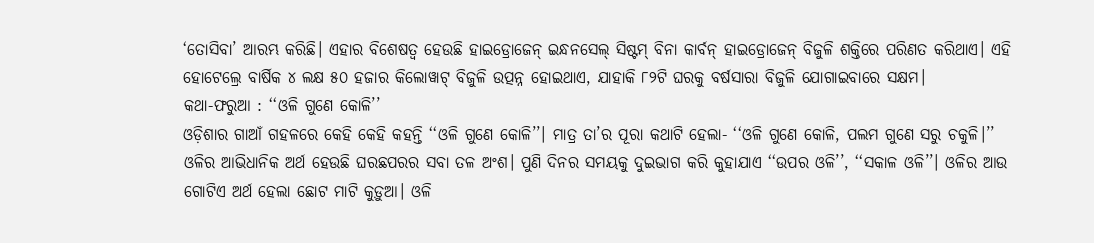‘ତୋସିବା’ ଆରମ୍ଭ କରିଛି। ଏହାର ବିଶେଷତ୍ବ ହେଉଛି ହାଇଡ୍ରୋଜେନ୍ ଇନ୍ଧନସେଲ୍ ସିଷ୍ଟମ୍ ବିନା କାର୍ବନ୍ ହାଇଡ୍ରୋଜେନ୍ ବିଜୁଳି ଶକ୍ତିରେ ପରିଣତ କରିଥାଏ। ଏହି ହୋଟେଲ୍ରେ ବାର୍ଷିକ ୪ ଲକ୍ଷ ୫୦ ହଜାର କିଲୋୱାଟ୍ ବିଜୁଳି ଉତ୍ପନ୍ନ ହୋଇଥାଏ, ଯାହାକି ୮୨ଟି ଘରକୁ ବର୍ଷସାରା ବିଜୁଳି ଯୋଗାଇବାରେ ସକ୍ଷମ।
କଥା-ଫରୁଆ : ‘‘ଓଳି ଗୁଣେ କୋଳି’’
ଓଡ଼ିଶାର ଗାଆଁ ଗହଳରେ କେହି କେହି କହନ୍ତି ‘‘ଓଳି ଗୁଣେ କୋଳି’’। ମାତ୍ର ତା’ର ପୂରା କଥାଟି ହେଲା- ‘‘ଓଳି ଗୁଣେ କୋଳି, ପଲମ ଗୁଣେ ସରୁ ଚକୁଳି।’’ ଓଳିର ଆଭିଧାନିକ ଅର୍ଥ ହେଉଛି ଘରଛପରର ସବା ତଳ ଅଂଶ। ପୁଣି ଦିନର ସମୟକୁ ଦୁଇଭାଗ କରି କୁହାଯାଏ ‘‘ଉପର ଓଳି’’, ‘‘ସକାଳ ଓଳି’’। ଓଳିର ଆଉ ଗୋଟିଏ ଅର୍ଥ ହେଲା ଛୋଟ ମାଟି କୁଡ଼ୁଆ। ଓଳି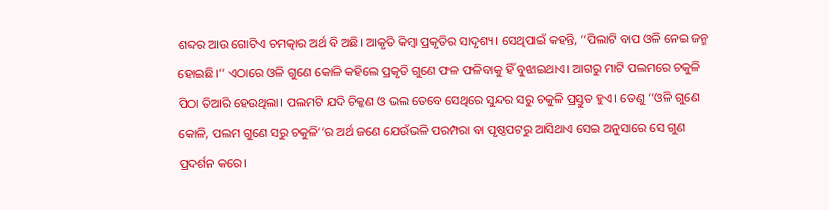ଶବ୍ଦର ଆଉ ଗୋଟିଏ ଚମତ୍କାର ଅର୍ଥ ବି ଅଛି। ଆକୃତି କିମ୍ବା ପ୍ରକୃତିର ସାଦୃଶ୍ୟ। ସେଥିପାଇଁ କହନ୍ତି, ‘‘ପିଲାଟି ବାପ ଓଳି ନେଇ ଜନ୍ମ ହୋଇଛି।’’ ଏଠାରେ ଓଳି ଗୁଣେ କୋଳି କହିଲେ ପ୍ରକୃତି ଗୁଣେ ଫଳ ଫଳିବାକୁ ହିଁ ବୁଝାଇଥାଏ। ଆଗରୁ ମାଟି ପଲମରେ ଚକୁଳି ପିଠା ତିଆରି ହେଉଥିଲା। ପଲମଟି ଯଦି ଚିକ୍କଣ ଓ ଭଲ ତେବେ ସେଥିରେ ସୁନ୍ଦର ସରୁ ଚକୁଳି ପ୍ରସ୍ତୁତ ହୁଏ। ତେଣୁ ‘‘ଓଳି ଗୁଣେ କୋଳି, ପଲମ ଗୁଣେ ସରୁ ଚକୁଳି’’ର ଅର୍ଥ ଜଣେ ଯେଉଁଭଳି ପରମ୍ପରା ବା ପୃଷ୍ଠପଟରୁ ଆସିଥାଏ ସେଇ ଅନୁସାରେ ସେ ଗୁଣ ପ୍ରଦର୍ଶନ କରେ।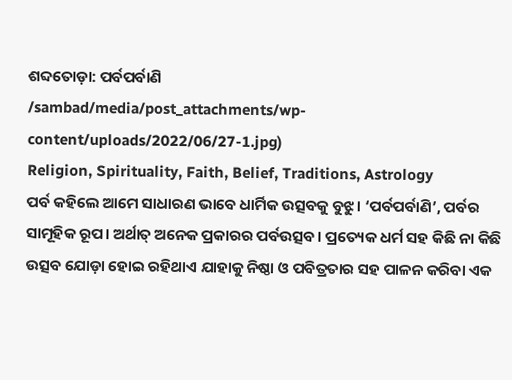ଶବ୍ଦତୋଡ଼ା: ପର୍ବପର୍ବାଣି
/sambad/media/post_attachments/wp-content/uploads/2022/06/27-1.jpg)
Religion, Spirituality, Faith, Belief, Traditions, Astrology
ପର୍ବ କହିଲେ ଆମେ ସାଧାରଣ ଭାବେ ଧାର୍ମିକ ଉତ୍ସବକୁ ବୁଝୁ। ‘ପର୍ବପର୍ବାଣି’, ପର୍ବର ସାମୂହିକ ରୂପ। ଅର୍ଥାତ୍ ଅନେକ ପ୍ରକାରର ପର୍ବଉତ୍ସବ। ପ୍ରତ୍ୟେକ ଧର୍ମ ସହ କିଛି ନା କିଛି ଉତ୍ସବ ଯୋଡ଼ା ହୋଇ ରହିଥାଏ ଯାହାକୁ ନିଷ୍ଠା ଓ ପବିତ୍ରତାର ସହ ପାଳନ କରିବା ଏକ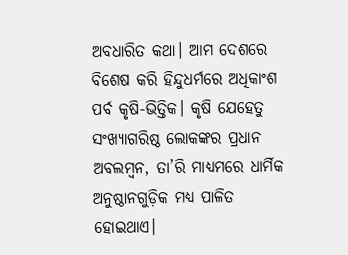ଅବଧାରିତ କଥା। ଆମ ଦେଶରେ ବିଶେଷ କରି ହିନ୍ଦୁଧର୍ମରେ ଅଧିକାଂଶ ପର୍ବ କୃଷି-ଭିତ୍ତିକ। କୃଷି ଯେହେତୁ ସଂଖ୍ୟାଗରିଷ୍ଠ ଲୋକଙ୍କର ପ୍ରଧାନ ଅବଲମ୍ବନ, ତା’ରି ମାଧ୍ୟମରେ ଧାର୍ମିକ ଅନୁଷ୍ଠାନଗୁଡ଼ିକ ମଧ୍ୟ ପାଳିତ ହୋଇଥାଏ।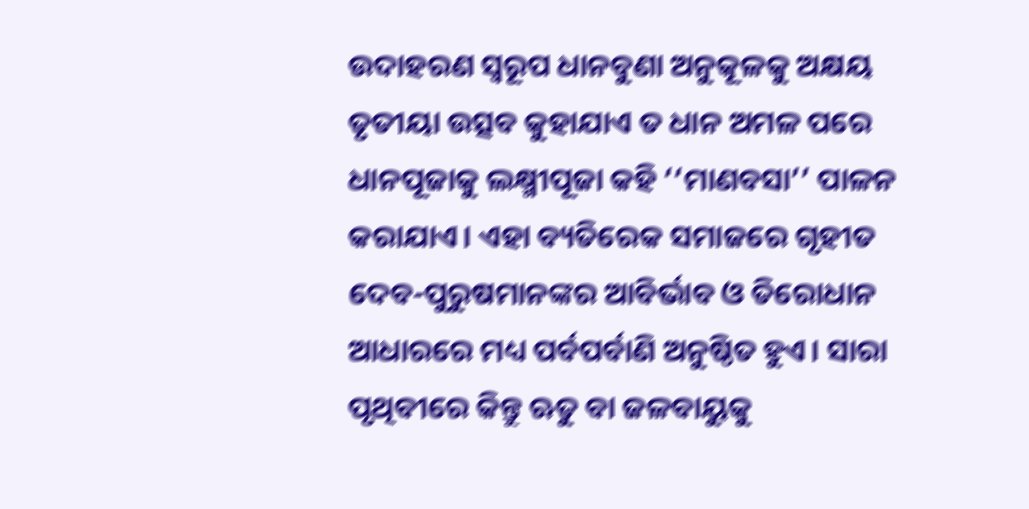ଉଦାହରଣ ସ୍ବରୂପ ଧାନବୁଣା ଅନୁକୂଳକୁ ଅକ୍ଷୟ ତୃତୀୟା ଉତ୍ସବ କୁହାଯାଏ ତ ଧାନ ଅମଳ ପରେ ଧାନପୂଜାକୁ ଲକ୍ଷ୍ମୀପୂଜା କହି ‘‘ମାଣବସା’’ ପାଳନ କରାଯାଏ। ଏହା ବ୍ୟତିରେକ ସମାଜରେ ଗୃହୀତ ଦେବ-ପୁରୁଷମାନଙ୍କର ଆବିର୍ଭାବ ଓ ତିରୋଧାନ ଆଧାରରେ ମଧ୍ୟ ପର୍ବପର୍ବାଣି ଅନୁଷ୍ଠିତ ହୁଏ। ସାରା ପୃଥିବୀରେ କିନ୍ତୁ ଋତୁ ବା ଜଳବାୟୁକୁ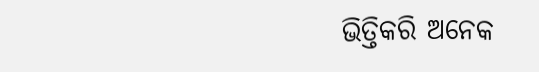ଭିତ୍ତିକରି ଅନେକ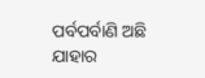ପର୍ବପର୍ବାଣି ଅଛି ଯାହାର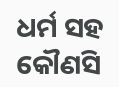ଧର୍ମ ସହ କୌଣସି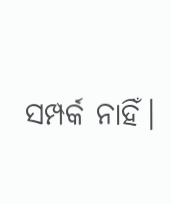ସମ୍ପର୍କ ନାହିଁ।